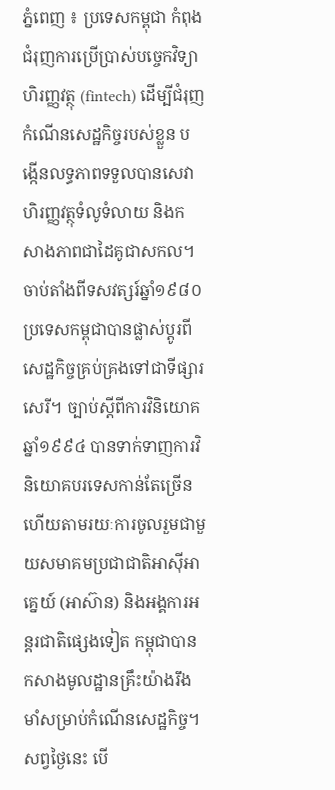ភ្នំពេញ ៖ ប្រទេសកម្ពុជា កំពុងជំរុញការប្រើប្រាស់បច្ចេកវិទ្យាហិរញ្ញវត្ថុ (fintech) ដើម្បីជំរុញកំណើនសេដ្ឋកិច្ចរបស់ខ្លួន បង្កើនលទ្ធភាពទទួលបានសេវាហិរញ្ញវត្ថុទំលូទំលាយ និងកសាងភាពជាដៃគូជាសកល។
ចាប់តាំងពីទសវត្សរ៍ឆ្នាំ១៩៨០ ប្រទេសកម្ពុជាបានផ្លាស់ប្តូរពីសេដ្ឋកិច្ចគ្រប់គ្រងទៅជាទីផ្សារសេរី។ ច្បាប់ស្តីពីការវិនិយោគឆ្នាំ១៩៩៤ បានទាក់ទាញការវិនិយោគបរទេសកាន់តែច្រើន ហើយតាមរយៈការចូលរួមជាមួយសមាគមប្រជាជាតិអាស៊ីអាគ្នេយ៍ (អាស៊ាន) និងអង្គការអន្តរជាតិផ្សេងទៀត កម្ពុជាបានកសាងមូលដ្ឋានគ្រឹះយ៉ាងរឹងមាំសម្រាប់កំណើនសេដ្ឋកិច្ច។ សព្វថ្ងៃនេះ បើ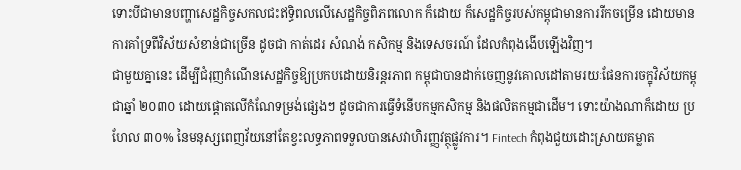ទោះបីជាមានបញ្ហាសេដ្ឋកិច្ចសកលជះឥទ្ធិពលលើសេដ្ឋកិច្ចពិភពលោក ក៏ដោយ ក៏សេដ្ឋកិច្ចរបស់កម្ពុជាមានការរីកចម្រើន ដោយមានការគាំទ្រពីវិស័យសំខាន់ជាច្រើន ដូចជា កាត់ដេរ សំណង់ កសិកម្ម និងទេសចរណ៍ ដែលកំពុងងើបឡើងវិញ។
ជាមួយគ្នានេះ ដើម្បីជំរុញកំណើនសេដ្ឋកិច្ចឱ្យប្រកបដោយនិរន្តរភាព កម្ពុជាបានដាក់ចេញនូវគោលដៅតាមរយៈផែនការចក្ខុវិស័យកម្ពុជាឆ្នាំ ២០៣០ ដោយផ្តោតលើកំណែទម្រង់ផ្សេងៗ ដូចជាការធ្វើទំនើបកម្មកសិកម្ម និងផលិតកម្មជាដើម។ ទោះយ៉ាងណាក៏ដោយ ប្រហែល ៣០% នៃមនុស្សពេញវ័យនៅតែខ្វះលទ្ធភាពទទួលបានសេវាហិរញ្ញវត្ថុផ្លូវការ។ Fintech កំពុងជួយដោះស្រាយគម្លាត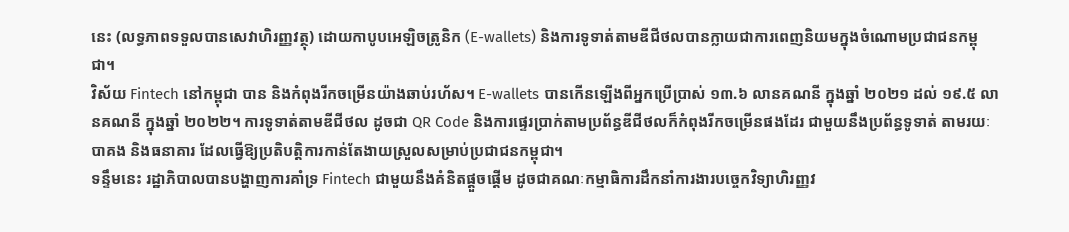នេះ (លទ្ធភាពទទួលបានសេវាហិរញ្ញវត្ថុ) ដោយកាបូបអេឡិចត្រូនិក (E-wallets) និងការទូទាត់តាមឌីជីថលបានក្លាយជាការពេញនិយមក្នុងចំណោមប្រជាជនកម្ពុជា។
វិស័យ Fintech នៅកម្ពុជា បាន និងកំពុងរីកចម្រើនយ៉ាងឆាប់រហ័ស។ E-wallets បានកើនឡើងពីអ្នកប្រើប្រាស់ ១៣.៦ លានគណនី ក្នុងឆ្នាំ ២០២១ ដល់ ១៩.៥ លានគណនី ក្នុងឆ្នាំ ២០២២។ ការទូទាត់តាមឌីជីថល ដូចជា QR Code និងការផ្ទេរប្រាក់តាមប្រព័ន្ធឌីជីថលក៏កំពុងរីកចម្រើនផងដែរ ជាមួយនឹងប្រព័ន្ធទូទាត់ តាមរយៈបាគង និងធនាគារ ដែលធ្វើឱ្យប្រតិបត្តិការកាន់តែងាយស្រួលសម្រាប់ប្រជាជនកម្ពុជា។
ទន្ទឹមនេះ រដ្ឋាភិបាលបានបង្ហាញការគាំទ្រ Fintech ជាមួយនឹងគំនិតផ្តួចផ្តើម ដូចជាគណៈកម្មាធិការដឹកនាំការងារបច្ចេកវិទ្យាហិរញ្ញវ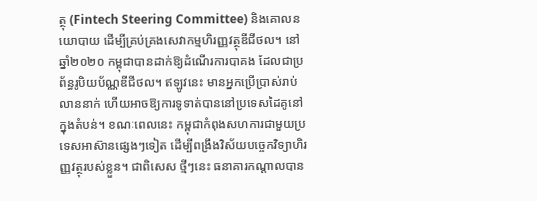ត្ថុ (Fintech Steering Committee) និងគោលនយោបាយ ដើម្បីគ្រប់គ្រងសេវាកម្មហិរញ្ញវត្ថុឌីជីថល។ នៅឆ្នាំ២០២០ កម្ពុជាបានដាក់ឱ្យដំណើរការបាគង ដែលជាប្រព័ន្ធរូបិយប័ណ្ណឌីជីថល។ ឥឡូវនេះ មានអ្នកប្រើប្រាស់រាប់លាននាក់ ហើយអាចឱ្យការទូទាត់បាននៅប្រទេសដៃគូនៅក្នុងតំបន់។ ខណៈពេលនេះ កម្ពុជាកំពុងសហការជាមួយប្រទេសអាស៊ានផ្សេងៗទៀត ដើម្បីពង្រឹងវិស័យបច្ចេកវិទ្យាហិរញ្ញវត្ថុរបស់ខ្លួន។ ជាពិសេស ថ្មីៗនេះ ធនាគារកណ្តាលបាន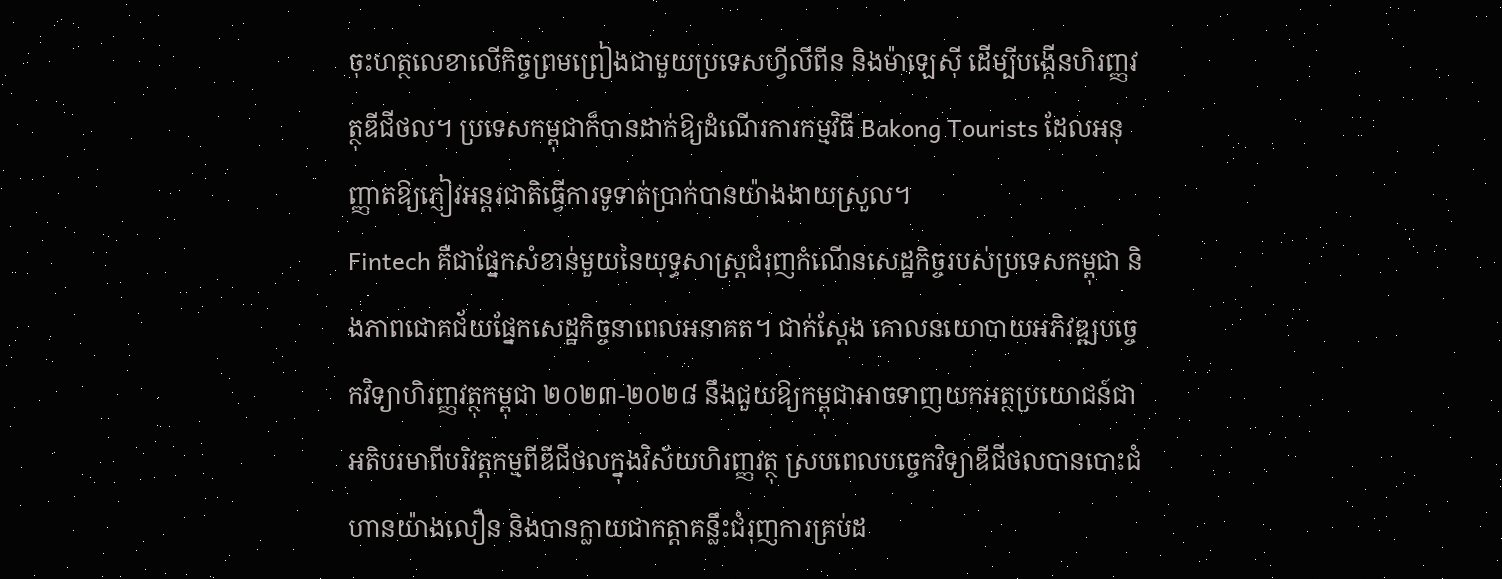ចុះហត្ថលេខាលើកិច្ចព្រមព្រៀងជាមួយប្រទេសហ្វីលីពីន និងម៉ាឡេស៊ី ដើម្បីបង្កើនហិរញ្ញវត្ថុឌីជីថល។ ប្រទេសកម្ពុជាក៏បានដាក់ឱ្យដំណើរការកម្មវិធី Bakong Tourists ដែលអនុញ្ញាតឱ្យភ្ញៀវអន្តរជាតិធ្វើការទូទាត់ប្រាក់បានយ៉ាងងាយស្រួល។
Fintech គឺជាផ្នែកសំខាន់មួយនៃយុទ្ធសាស្ត្រជំរុញកំណើនសេដ្ឋកិច្ចរបស់ប្រទេសកម្ពុជា និងភាពជោគជ័យផ្នែកសេដ្ឋកិច្ចនាពេលអនាគត។ ជាក់ស្តែង គោលនយោបាយអភិវឌ្ឍបច្ចេកវិទ្យាហិរញ្ញវត្ថុកម្ពុជា ២០២៣-២០២៨ នឹងជួយឱ្យកម្ពុជាអាចទាញយកអត្ថប្រយោជន៍ជាអតិបរមាពីបរិវត្តកម្មពីឌីជីថលក្នុងវិស័យហិរញ្ញវត្ថុ ស្របពេលបច្ចេកវិទ្យាឌីជីថលបានបោះជំហានយ៉ាងលឿន និងបានក្លាយជាកត្តាគន្លឹះជំរុញការគ្រប់ដ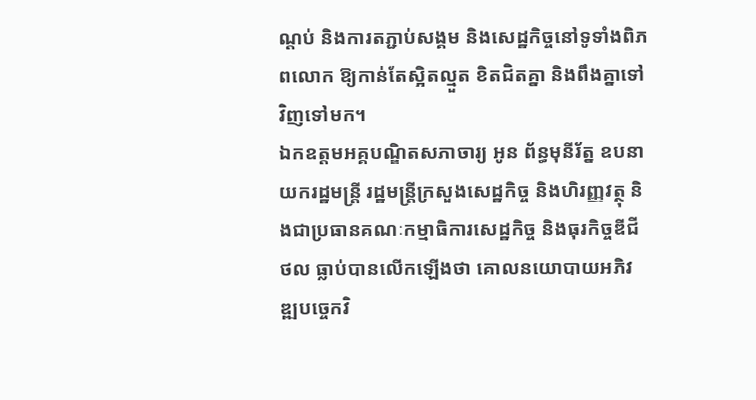ណ្តប់ និងការតភ្ជាប់សង្គម និងសេដ្ឋកិច្ចនៅទូទាំងពិភពលោក ឱ្យកាន់តែស្អិតល្មួត ខិតជិតគ្នា និងពឹងគ្នាទៅវិញទៅមក។
ឯកឧត្តមអគ្គបណ្ឌិតសភាចារ្យ អូន ព័ន្ធមុនីរ័ត្ន ឧបនាយករដ្ឋមន្រ្តី រដ្ឋមន្រ្តីក្រសួងសេដ្ឋកិច្ច និងហិរញ្ញវត្ថុ និងជាប្រធានគណៈកម្មាធិការសេដ្ឋកិច្ច និងធុរកិច្ចឌីជីថល ធ្លាប់បានលើកឡើងថា គោលនយោបាយអភិវឌ្ឍបច្ចេកវិ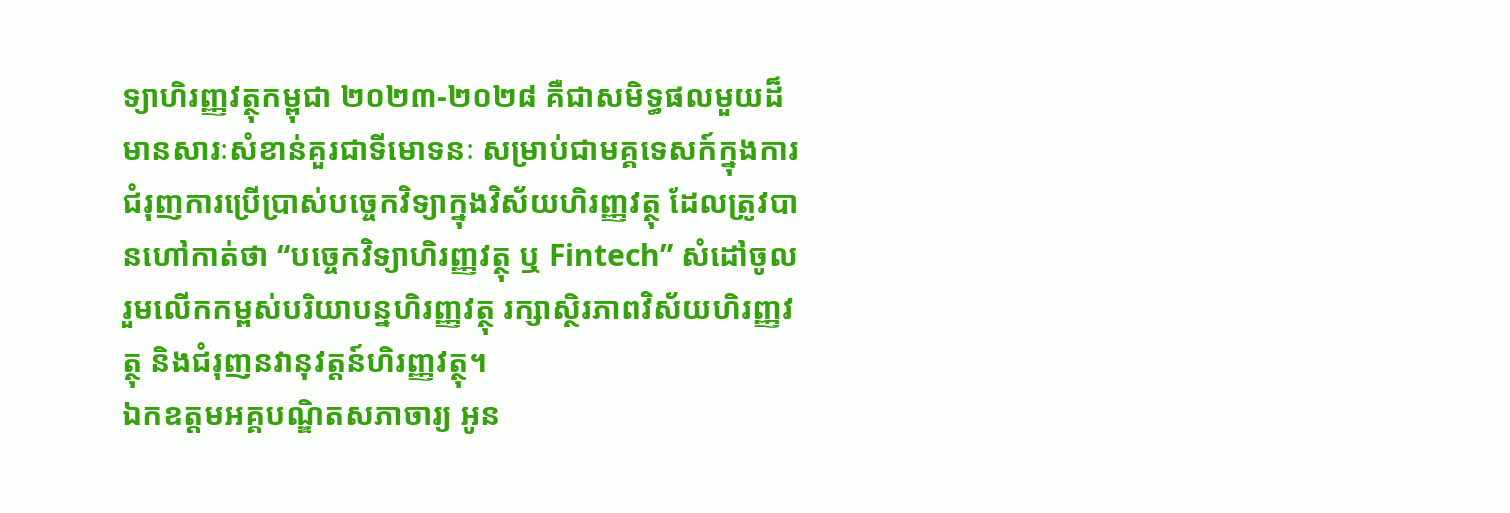ទ្យាហិរញ្ញវត្ថុកម្ពុជា ២០២៣-២០២៨ គឺជាសមិទ្ធផលមួយដ៏មានសារៈសំខាន់គួរជាទីមោទនៈ សម្រាប់ជាមគ្គទេសក៍ក្នុងការជំរុញការប្រើប្រាស់បច្ចេកវិទ្យាក្នុងវិស័យហិរញ្ញវត្ថុ ដែលត្រូវបានហៅកាត់ថា “បច្ចេកវិទ្យាហិរញ្ញវត្ថុ ឬ Fintech” សំដៅចូលរួមលើកកម្ពស់បរិយាបន្នហិរញ្ញវត្ថុ រក្សាស្ថិរភាពវិស័យហិរញ្ញវត្ថុ និងជំរុញនវានុវត្តន៍ហិរញ្ញវត្ថុ។
ឯកឧត្តមអគ្គបណ្ឌិតសភាចារ្យ អូន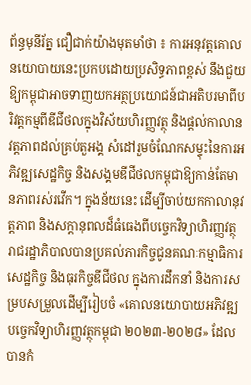ព័ន្ធមុនីរ័ត្ន ជឿជាក់យ៉ាងមុតមាំថា ៖ ការអនុវត្តគោលនយោបាយនេះប្រកបដោយប្រសិទ្ធភាពខ្ពស់ នឹងជួយឱ្យកម្ពុជាអាចទាញយកអត្ថប្រយោជន៍ជាអតិបរមាពីបរិវត្តកម្មពីឌីជីថលក្នុងវិស័យហិរញ្ញវត្ថុ និងផ្តល់កាលានវត្តភាពដល់គ្រប់តួអង្គ សំដៅរួមចំណែកសម្ទុះនៃការអភិវឌ្ឍសេដ្ឋកិច្ច និងសង្គមឌីជីថលកម្ពុជាឱ្យកាន់តែមានភាពរស់រវើក។ ក្នុងន័យនេះ ដើម្បីចាប់យកកាលានុវត្តភាព និងសក្តានុពលដ៏ធំធេងពីបច្ចេកវិទ្យាហិរញ្ញវត្ថុ រាជរដ្ឋាភិបាលបានប្រគល់ភារកិច្ចជូនគណៈកម្មាធិការសេដ្ឋកិច្ច និងធុរកិច្ចឌីជីថល ក្នុងការដឹកនាំ និងការសម្របសម្រួលដើម្បីរៀបចំ «គោលនយោបាយអភិវឌ្ឍបច្ចេកវិទ្យាហិរញ្ញវត្ថុកម្ពុជា ២០២៣-២០២៨» ដែលបានកំ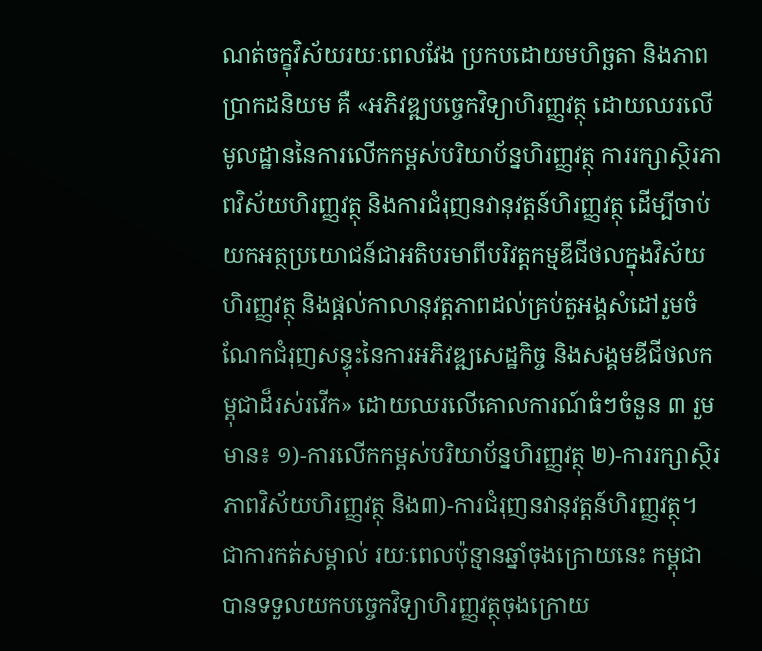ណត់ចក្ខុវិស័យរយៈពេលវែង ប្រកបដោយមហិច្ឆតា និងភាពប្រាកដនិយម គឺ «អភិវឌ្ឍបច្ចេកវិទ្យាហិរញ្ញវត្ថុ ដោយឈរលើមូលដ្ឋាននៃការលើកកម្ពស់បរិយាប័ន្នហិរញ្ញវត្ថុ ការរក្សាស្ថិរភាពវិស័យហិរញ្ញវត្ថុ និងការជំរុញនវានុវត្តន៍ហិរញ្ញវត្ថុ ដើម្បីចាប់យកអត្ថប្រយោជន៍ជាអតិបរមាពីបរិវត្តកម្មឌីជីថលក្នុងវិស័យហិរញ្ញវត្ថុ និងផ្ដល់កាលានុវត្តភាពដល់គ្រប់តួអង្គសំដៅរួមចំណែកជំរុញសន្ទុះនៃការអភិវឌ្ឍសេដ្ឋកិច្ច និងសង្គមឌីជីថលកម្ពុជាដ៏រស់រវើក» ដោយឈរលើគោលការណ៍ធំៗចំនួន ៣ រួមមាន៖ ១)-ការលើកកម្ពស់បរិយាប័ន្នហិរញ្ញវត្ថុ ២)-ការរក្សាស្ថិរភាពវិស័យហិរញ្ញវត្ថុ និង៣)-ការជំរុញនវានុវត្តន៍ហិរញ្ញវត្ថុ។
ជាការកត់សម្គាល់ រយៈពេលប៉ុន្មានឆ្នាំចុងក្រោយនេះ កម្ពុជាបានទទួលយកបច្ចេកវិទ្យាហិរញ្ញវត្ថុចុងក្រោយ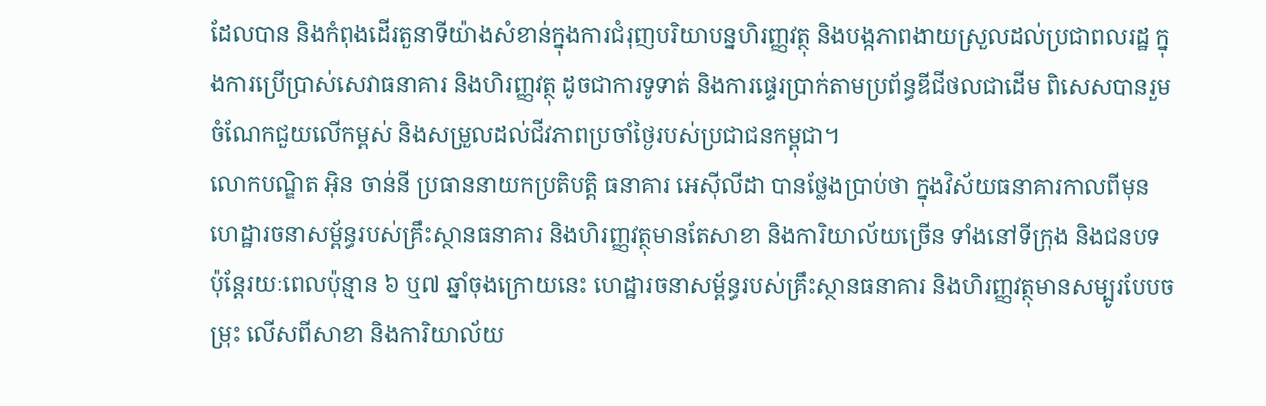ដែលបាន និងកំពុងដើរតួនាទីយ៉ាងសំខាន់ក្នុងការជំរុញបរិយាបន្នហិរញ្ញវត្ថុ និងបង្កភាពងាយស្រួលដល់ប្រជាពលរដ្ឋ ក្នុងការប្រើប្រាស់សេវាធនាគារ និងហិរញ្ញវត្ថុ ដូចជាការទូទាត់ និងការផ្ទេរប្រាក់តាមប្រព័ន្ធឌីជីថលជាដើម ពិសេសបានរួមចំណែកជួយលើកម្ពស់ និងសម្រួលដល់ជីវភាពប្រចាំថ្ងៃរបស់ប្រជាជនកម្ពុជា។
លោកបណ្ឌិត អ៊ិន ចាន់នី ប្រធាននាយកប្រតិបត្តិ ធនាគារ អេស៊ីលីដា បានថ្លែងប្រាប់ថា ក្នុងវិស័យធនាគារកាលពីមុន ហេដ្ឋារចនាសម្ព័ន្ធរបស់គ្រឹះស្ថានធនាគារ និងហិរញ្ញវត្ថុមានតែសាខា និងការិយាល័យច្រើន ទាំងនៅទីក្រុង និងជនបទ ប៉ុន្តែរយៈពេលប៉ុន្មាន ៦ ឬ៧ ឆ្នាំចុងក្រោយនេះ ហេដ្ឋារចនាសម្ព័ន្ធរបស់គ្រឹះស្ថានធនាគារ និងហិរញ្ញវត្ថុមានសម្បូរបែបចម្រុះ លើសពីសាខា និងការិយាល័យ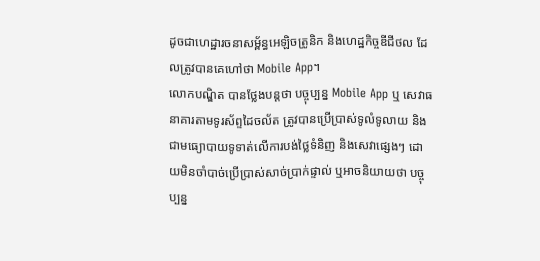ដូចជាហេដ្ឋារចនាសម្ព័ន្ធអេឡិចតូ្រនិក និងហេដ្ឋកិច្ចឌីជីថល ដែលត្រូវបានគេហៅថា Mobile App។
លោកបណ្ឌិត បានថ្លែងបន្តថា បច្ចុប្បន្ន Mobile App ឬ សេវាធនាគារតាមទូរស័ព្ទដៃចល័ត ត្រូវបានប្រើប្រាស់ទូលំទូលាយ និងជាមធ្យោបាយទូទាត់លើការបង់ថ្លៃទំនិញ និងសេវាផ្សេងៗ ដោយមិនចាំបាច់ប្រើប្រាស់សាច់ប្រាក់ផ្ទាល់ ឬអាចនិយាយថា បច្ចុប្បន្ន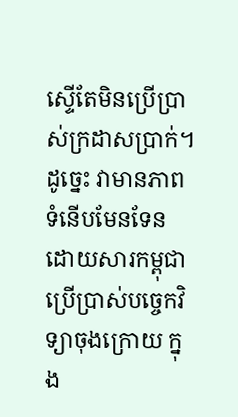ស្ទើតែមិនប្រើប្រាស់ក្រដាសប្រាក់។ ដូច្នេះ វាមានភាពទំនើបមែនទែន ដោយសារកម្ពុជាប្រើប្រាស់បច្ចេកវិទ្យាចុងក្រោយ ក្នុង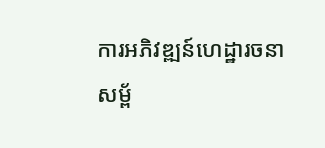ការអភិវឌ្ឍន៍ហេដ្ឋារចនាសម្ព័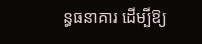ន្ធធនាគារ ដើម្បីឱ្យ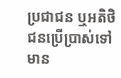ប្រជាជន ឬអតិថិជនប្រើប្រាស់ទៅ មាន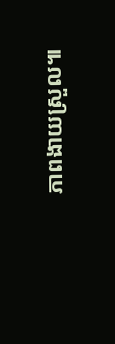ភាពងាយស្រួល៕